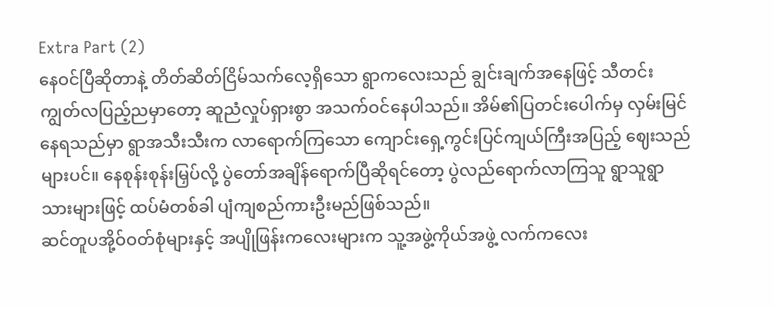Extra Part (2)
နေဝင်ပြီဆိုတာနဲ့ တိတ်ဆိတ်ငြိမ်သက်လေ့ရှိသော ရွာကလေးသည် ချွင်းချက်အနေဖြင့် သီတင်းကျွတ်လပြည့်ညမှာတော့ ဆူညံလှုပ်ရှားစွာ အသက်ဝင်နေပါသည်။ အိမ်၏ပြတင်းပေါက်မှ လှမ်းမြင်နေရသည်မှာ ရွာအသီးသီးက လာရောက်ကြသော ကျောင်းရှေ့ကွင်းပြင်ကျယ်ကြီးအပြည့် ဈေးသည်များပင်။ နေစုန်းစုန်းမြှပ်လို့ ပွဲတော်အချိန်ရောက်ပြီဆိုရင်တော့ ပွဲလည်ရောက်လာကြသူ ရွာသူရွာသားများဖြင့် ထပ်မံတစ်ခါ ပျံကျစည်ကားဦးမည်ဖြစ်သည်။
ဆင်တူပအို့ဝ်ဝတ်စုံများနှင့် အပျိုဖြန်းကလေးများက သူ့အဖွဲ့ကိုယ်အဖွဲ့ လက်ကလေး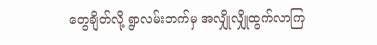တွေချိတ်လို့ ရွာလမ်းဘက်မှ အလျှိုလျှိုထွက်လာကြ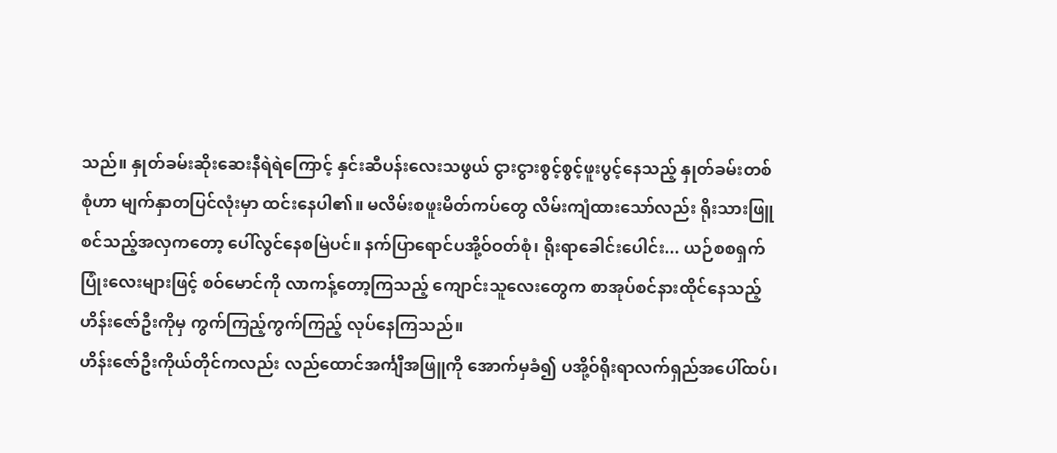သည်။ နှုတ်ခမ်းဆိုးဆေးနီရဲရဲကြောင့် နှင်းဆီပန်းလေးသဖွယ် ငွားငွားစွင့်စွင့်ဖူးပွင့်နေသည့် နှုတ်ခမ်းတစ်စုံဟာ မျက်နှာတပြင်လုံးမှာ ထင်းနေပါ၏။ မလိမ်းစဖူးမိတ်ကပ်တွေ လိမ်းကျံထားသော်လည်း ရိုးသားဖြူစင်သည့်အလှကတော့ ပေါ်လွင်နေစမြဲပင်။ နက်ပြာရောင်ပအို့ဝ်ဝတ်စုံ၊ ရိုးရာခေါင်းပေါင်း... ယဉ်စစရှက်ပြုံးလေးများဖြင့် စဝ်မောင်ကို လာကန့်တော့ကြသည့် ကျောင်းသူလေးတွေက စာအုပ်စင်နားထိုင်နေသည့် ဟိန်းဇော်ဦးကိုမှ ကွက်ကြည့်ကွက်ကြည့် လုပ်နေကြသည်။
ဟိန်းဇော်ဦးကိုယ်တိုင်ကလည်း လည်ထောင်အင်္ကျီအဖြူကို အောက်မှခံ၍ ပအို့ဝ်ရိုးရာလက်ရှည်အပေါ်ထပ်၊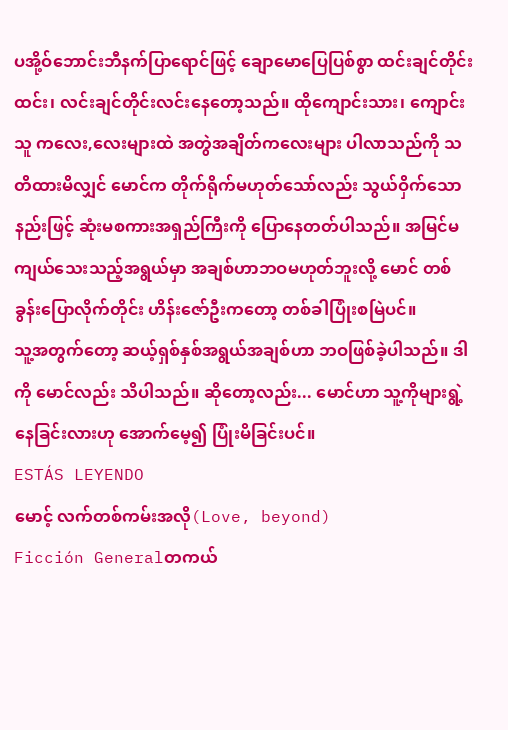ပအို့ဝ်ဘောင်းဘီနက်ပြာရောင်ဖြင့် ချောမောပြေပြစ်စွာ ထင်းချင်တိုင်းထင်း၊ လင်းချင်တိုင်းလင်းနေတော့သည်။ ထိုကျောင်းသား၊ ကျောင်းသူ ကလေး,လေးများထဲ အတွဲအချိတ်ကလေးများ ပါလာသည်ကို သတိထားမိလျှင် မောင်က တိုက်ရိုက်မဟုတ်သော်လည်း သွယ်ဝှိက်သောနည်းဖြင့် ဆုံးမစကားအရှည်ကြီးကို ပြောနေတတ်ပါသည်။ အမြင်မကျယ်သေးသည့်အရွယ်မှာ အချစ်ဟာဘဝမဟုတ်ဘူးလို့ မောင် တစ်ခွန်းပြောလိုက်တိုင်း ဟိန်းဇော်ဦးကတော့ တစ်ခါပြုံးစမြဲပင်။
သူ့အတွက်တော့ ဆယ့်ရှစ်နှစ်အရွယ်အချစ်ဟာ ဘဝဖြစ်ခဲ့ပါသည်။ ဒါကို မောင်လည်း သိပါသည်။ ဆိုတော့လည်း... မောင်ဟာ သူ့ကိုများရွဲ့နေခြင်းလားဟု အောက်မေ့၍ ပြုံးမိခြင်းပင်။
ESTÁS LEYENDO
မောင့် လက်တစ်ကမ်းအလို(Love, beyond)
Ficción Generalတကယ်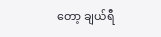တော့ ချယ်ရီ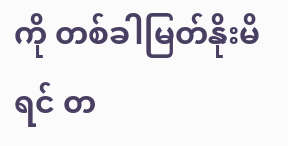ကို တစ်ခါမြတ်နိုးမိရင် တ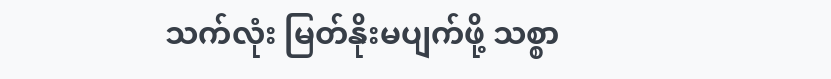သက်လုံး မြတ်နိုးမပျက်ဖို့ သစ္စာ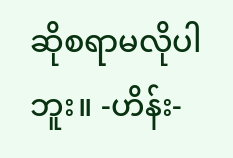ဆိုစရာမလိုပါဘူး။ -ဟိန်း-